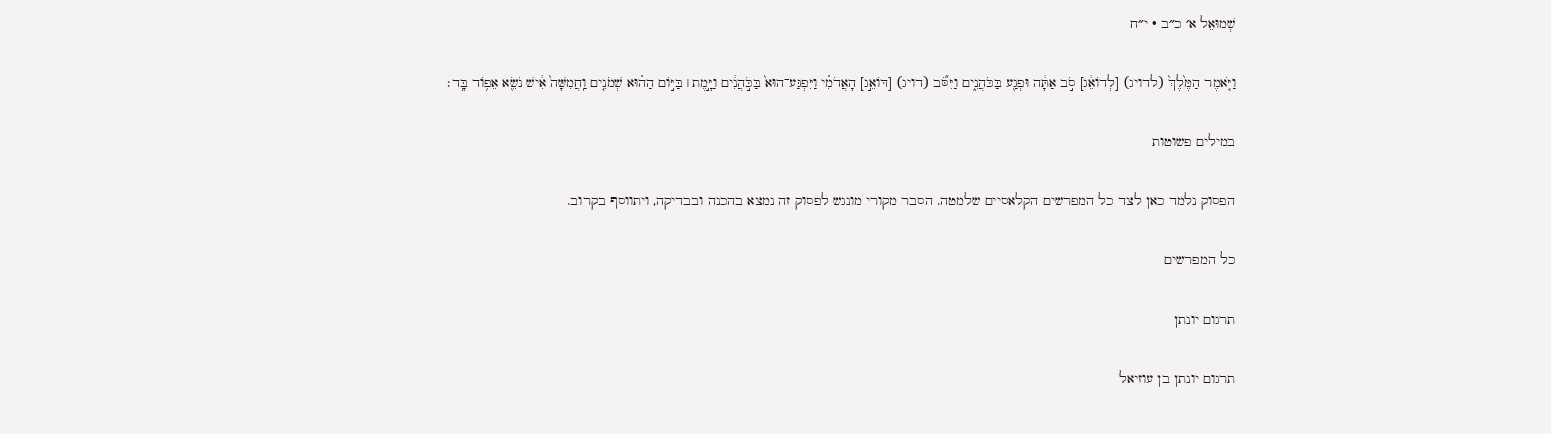שְׁמוּאֵל א׳ כ״ב · י״ח

וַיֹּ֤אמֶר הַמֶּ֙לֶךְ֙ (לדויג) [לְדוֹאֵ֔ג] סֹ֣ב אַתָּ֔ה וּפְגַ֖ע בַּכֹּהֲנִ֑ים וַיִּסֹּ֞ב (דויג) [דּוֹאֵ֣ג] הָאֲדֹמִ֗י וַיִּפְגַּע־הוּא֙ בַּכֹּ֣הֲנִ֔ים וַיָּ֣מֶת ׀ בַּיּ֣וֹם הַה֗וּא שְׁמֹנִ֤ים וַֽחֲמִשָּׁה֙ אִ֔ישׁ נֹשֵׂ֖א אֵפ֥וֹד בָּֽד׃

במילים פשוטות

הפסוק נלמד כאן לצד כל המפרשים הקלאסיים שלמטה. הסבר מקורי מונגש לפסוק זה נמצא בהכנה ובבדיקה, ויתווסף בקרוב.

כל המפרשים

תרגום יונתן

תרגום יונתן בן עוזיאל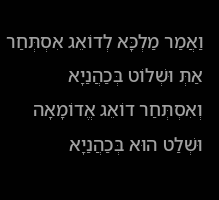וַאֲמַר מַלְכָּא לְדוֹאֵג אִסְתְּחַר אַתְּ וּשְׁלוֹט בְּכַהֲנַיָא וְאִסְתְּחַר דוֹאֵג אֱדוֹמָאָה וּשְׁלַט הוּא בְּכַהֲנַיָא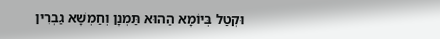וּקְטַל בְּיוֹמָא הַהוּא תַּמְנָן וְחַמְשָׁא גַבְרִין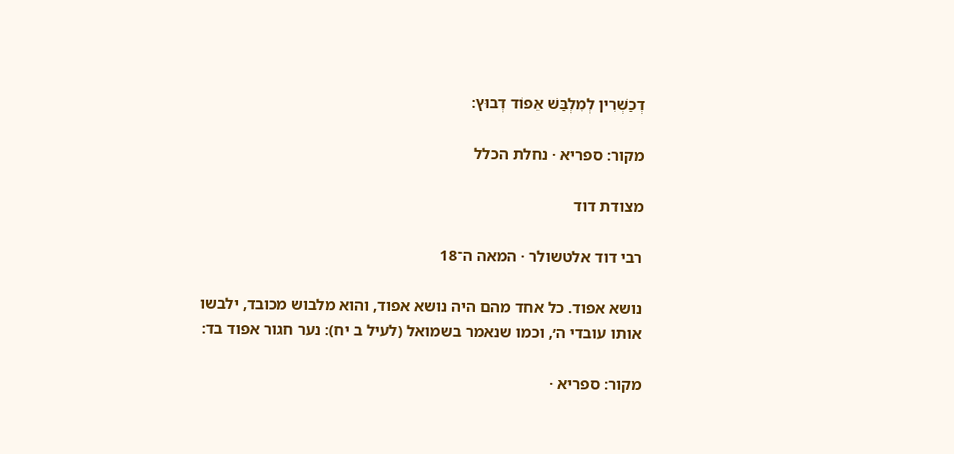דְכַשְׁרִין לְמִלְבַּשׁ אֵפוֹד דְבוּץ:

מקור: ספריא · נחלת הכלל

מצודת דוד

רבי דוד אלטשולר · המאה ה־18

נושא אפוד. כל אחד מהם היה נושא אפוד, והוא מלבוש מכובד, ילבשו אותו עובדי ה׳, וכמו שנאמר בשמואל (לעיל ב יח): נער חגור אפוד בד:

מקור: ספריא ·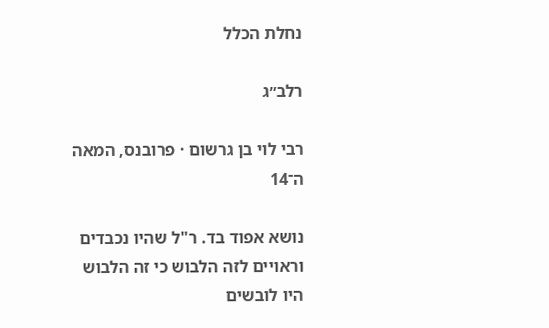נחלת הכלל

רלב״ג

רבי לוי בן גרשום · פרובנס, המאה ה־14

נושא אפוד בד. ר"ל שהיו נכבדים וראויים לזה הלבוש כי זה הלבוש היו לובשים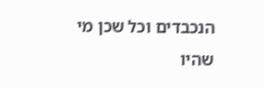הנכבדים וכל שכן מי שהיו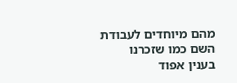מהם מיוחדים לעבודת השם כמו שזכרנו בענין אפוד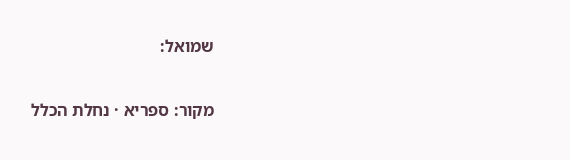שמואל:

מקור: ספריא · נחלת הכלל